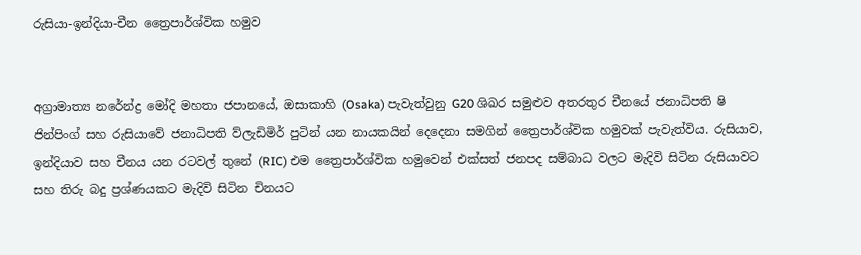රුසියා-ඉන්දියා-චීන ත්‍රෛපාර්ශ්වික හමුව


අග්‍රාමාත්‍ය නරේන්ද්‍ර මෝදි මහතා ජපානයේ, ඔසාකාහි (Osaka) පැවැත්වුනු G20 ශිඛර සමුළුව අතරතුර චීනයේ ජනාධිපති ෂි ජින්පිංග් සහ රුසියාවේ ජනාධිපති ව්ලැඩිමිර් පුටින් යන නායකයින් දෙදෙනා සමගින් ත්‍රෛපාර්ශ්වික හමුවක් පැවැත්විය. රුසියාව, ඉන්දියාව සහ චීනය යන රටවල් තුනේ (RIC) එම ත්‍රෛපාර්ශ්වික හමුවෙන් එක්සත් ජනපද සම්බාධ වලට මැදිවි සිටින රුසියාවට සහ තිරු බදු ප්‍රශ්ණයකට මැදිවි සිටින චිනයට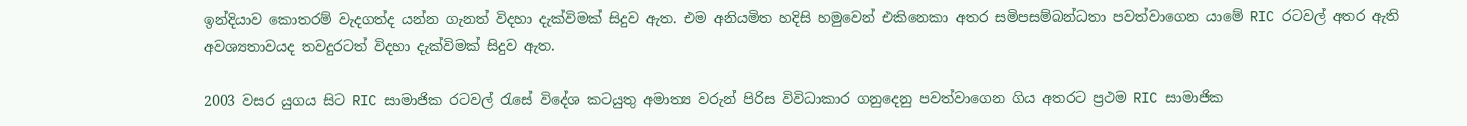ඉන්දියාව කොතරම් වැදගත්ද යන්න ගැනත් විදහා දැක්විමක් සිදුව ඇත. එම අනියමිත හදිසි හමුවෙන් එකිනෙකා අතර සමිපසම්බන්ධතා පවත්වාගෙන යාමේ RIC රටවල් අතර ඇති අවශ්‍යතාවයද තවදුරටත් විදහා දැක්විමක් සිදුව ඇත.

2003 වසර යුගය සිට RIC සාමාජික රටවල් රැසේ විදේශ කටයුතු අමාත්‍ය වරුන් පිරිස විවිධාකාර ගනුදෙනු පවත්වාගෙන ගිය අතරට ප්‍රථම RIC සාමාජික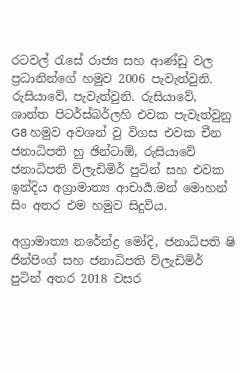රටවල් රැසේ රාජ්‍ය සහ ආණ්ඩු වල ප්‍රධානින්ගේ හමුව 2006 පැවැත්වුනි. රුසියාවේ, පැවැත්වුනි. රුසියාවේ, ශාන්ත පිටර්ස්බර්ලහි එවක පැවැත්වුනු G8 හමුව අවශන් වු විගස එවක චීන ජනාධිපති හු ඡින්ටාඕ, රුසියාවේ ජනාධිපති ව්ලැඩිමිර් පුටින් සහ එවක ඉන්දිය අග්‍රාමාත්‍ය ආචාර්‍ය.මන් මොහන් සිං අතර එම හමුව සිදුවිය.

අග්‍රාමාත්‍ය නරේන්ද්‍ර මෝදි, ජනාධිපති ෂි ජින්පිංග් සහ ජනාධිපති ව්ලැඩිමිර් පුටින් අතර 2018 වසර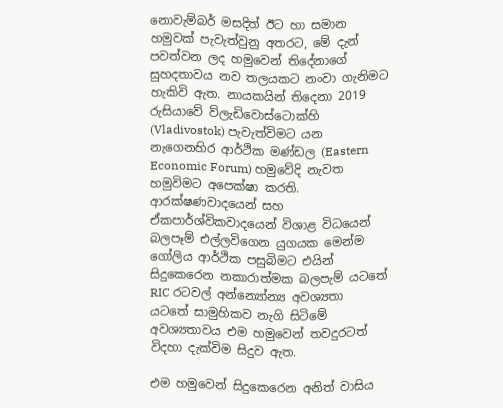නොවැම්බර් මසදිත් ඊට හා සමාන හමුවක් පැවැත්වුනු අතරට, මේ දැන් පවත්වන ලද හමුවෙන් තිදේනාගේ සුහදතාවය නව තලයකට නංවා ගැනිමට හැකිවි ඇත. නායකයින් තිදෙනා 2019 රුසියාවේ ව්ලැඩිවොස්ටොක්හි (Vladivostok) පැවැත්විමට යන නැගෙනහිර ආර්ථික මණ්ඩල (Eastern Economic Forum) හමුවේදි නැවත හමුවිමට අපෙක්ෂා කරති. ආරක්ෂණවාදයෙන් සහ ඒකපාර්ශ්විකවාදයෙන් විශාළ විධයෙන් බලපෑම් එල්ලවිගෙන යුගයක මෙන්ම ගෝලිය ආර්ථික පසුබිමට එයින් සිදුකෙරෙන නකාරාත්මක බලපැම් යටතේ RIC රටවල් අන්න්‍යෝන්‍ය අවශ්‍යතා යටතේ සාමුහිකව නැගි සිටිමේ අවශ්‍යතාවය එම හමුවෙන් තවදුරටත් විදහා දැක්විම සිදුව ඇත.

එම හමුවෙන් සිදුකෙරෙන අනිත් වාසිය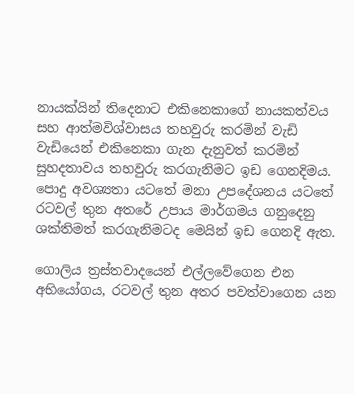නායක්යින් තිදෙනාට එකිනෙකාගේ නායකත්වය සහ ආත්මවිශ්වාසය තහවුරු කරමින් වැඩි වැඩියෙන් එකිනෙකා ගැන දැනුවත් කරමින් සුහදතාවය තහවුරු කරගැනිමට ඉඩ ගෙනදිමය. පොදු අවශ්‍යතා යටතේ මනා උපදේශනය යටතේ රටවල් තුන අතරේ උපාය මාර්ගමය ගනුදෙනු ශක්තිමත් කරගැනිමටද මෙයින් ඉඩ ගෙනදි ඇත.

ගොලිය ත්‍රස්තවාදයෙන් එල්ලවේගෙන එන අභියෝගය, රටවල් තුන අතර පවත්වාගෙන යන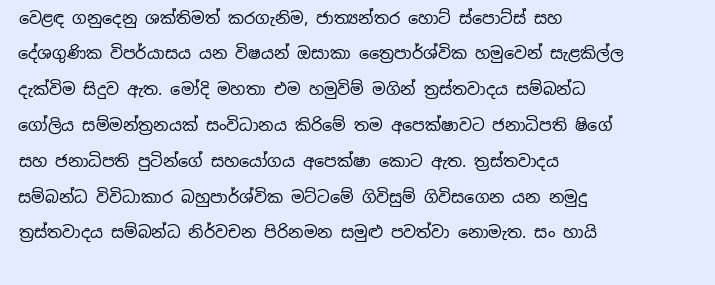වෙළඳ ගනුදෙනු ශක්තිමත් කරගැනිම, ජාත්‍යන්තර හොට් ස්පොට්ස් සහ දේශගුණික විපර්යාසය යන විෂයන් ඔසාකා ත්‍රෛපාර්ශ්වික හමුවෙන් සැළකිල්ල දැක්විම සිදුව ඇත. මෝදි මහතා එම හමුවිම් මගින් ත්‍රස්තවාදය සම්බන්ධ ගෝලිය සම්මන්ත්‍රනයක් සංවිධානය කිරිමේ තම අපෙක්ෂාවට ජනාධිපති ෂිගේ සහ ජනාධිපති පුටින්ගේ සහයෝගය අපෙක්ෂා කොට ඇත. ත්‍රස්තවාදය සම්බන්ධ විවිධාකාර බහුපාර්ශ්වික මට්ටමේ ගිවිසුම් ගිවිසගෙන යන නමුදු ත්‍රස්තවාදය සම්බන්ධ නිර්වචන පිරිනමන සමුළු පවත්වා නොමැත. සං හායි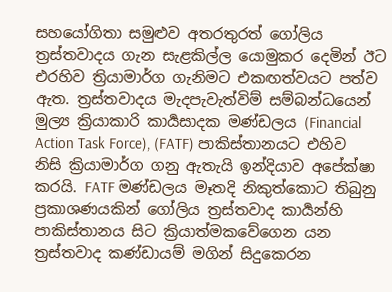සහයෝගිතා සමුළුව අතරතුරත් ගෝලිය ත්‍රස්තවාදය ගැන සැළකිල්ල යොමුකර දෙමින් ඊට එරහිව ත්‍රියාමාර්ග ගැනිමට එකඟත්වයට පත්ව ඇත. ත්‍රස්තවාදය මැදපැවැත්විම් සම්බන්ධයෙන් මුල්‍ය ක්‍රියාකාරි කාර්‍යසාදක මණ්ඩලය (Financial Action Task Force), (FATF) පාකිස්තානයට එහිව නිසි ක්‍රියාමාර්ග ගනු ඇතැයි ඉන්දියාව අපේක්ෂා කරයි. FATF මණ්ඩලය මෑතදි නිකුත්කොට තිබුනු ප්‍රකාශණයකින් ගෝලිය ත්‍රස්තවාද කාර්‍යන්හි පාකිස්තානය සිට ක්‍රියාත්මකවේගෙන යන ත්‍රස්තවාද කණ්ඩායම් මගින් සිදුකෙරන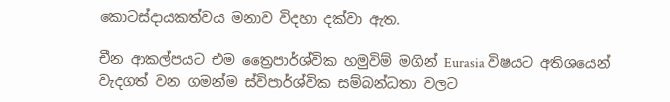කොටස්දායකත්වය මනාව විදහා දක්වා ඇත.

චීන ආකල්පයට එම ත්‍රෛපාර්ශ්වික හමුවිම් මගින් Eurasia විෂයට අතිශයෙන් වැදගත් වන ගමන්ම ස්විපාර්ශ්වික සම්බන්ධතා වලට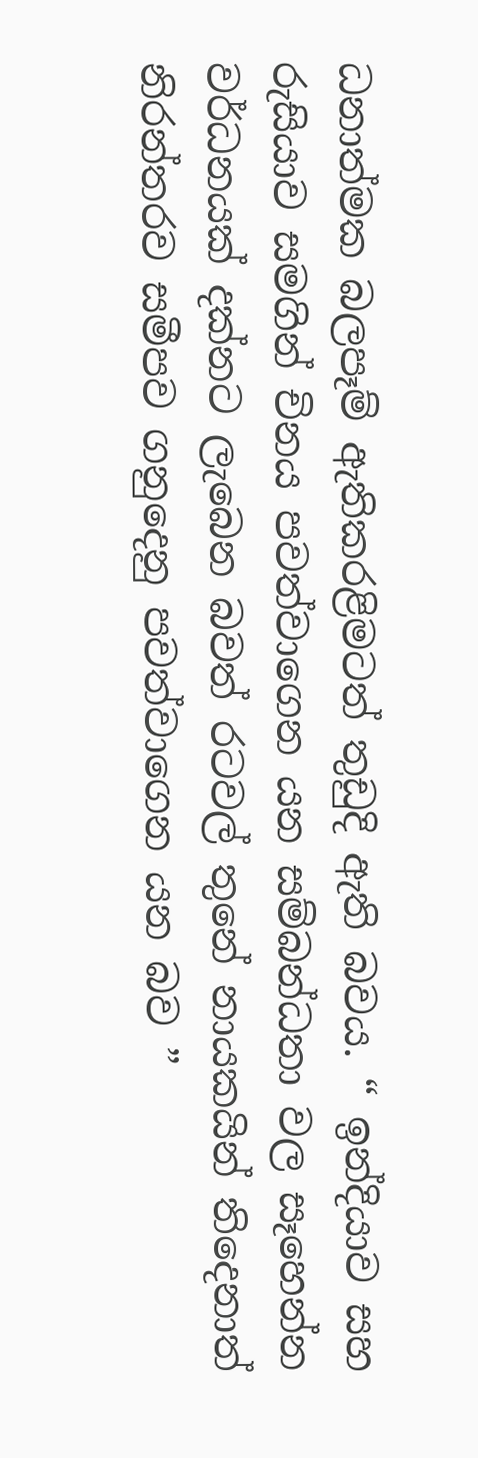ධනාත්මක බලපෑම් ඇතිකරළිමටත් තුඩුදි ඇති බවය. “ ඉන්දියාව සහ රුසියාව සමගින් චිනය පවත්වාගෙන යන සම්බන්ධතා වල සෑහෙන්න වර්ධනයක් දක්නට ලැබෙන බවත් රටවල් තුනේ නායකයින් තිදෙනාත් නිරන්තරව සමීපව ගනුදෙනු පවත්වාගෙන යන බව ”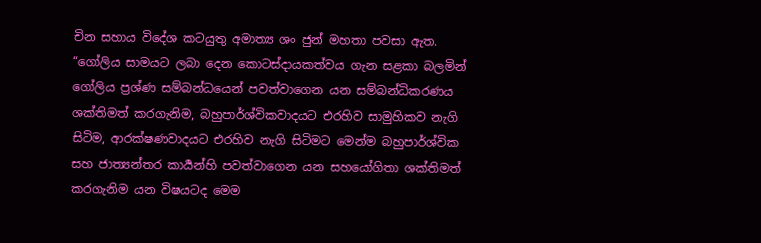චින සහාය විදේශ කටයුතු අමාත්‍ය ශං ජුන් මහතා පවසා ඇත. “ගෝලිය සාමයට ලබා දෙන කොටස්දායකත්වය ගැන සළකා බලමින් ගෝලිය ප්‍රශ්ණ සම්බන්ධයෙන් පවත්වාගෙන යන සම්බන්ධිකරණය ශක්තිමත් කරගැනිම, බහුපාර්ශ්විකවාදයට එරහිව සාමුහිකව නැගි සිටිම, ආරක්ෂණවාදයට එරහිව නැගි සිටිමට මෙන්ම බහුපාර්ශ්වික සහ ජාත්‍යන්තර කාර්‍යන්හි පවත්වාගෙන යන සහයෝගිතා ශක්තිමත් කරගැනිම යන විෂයටද මෙම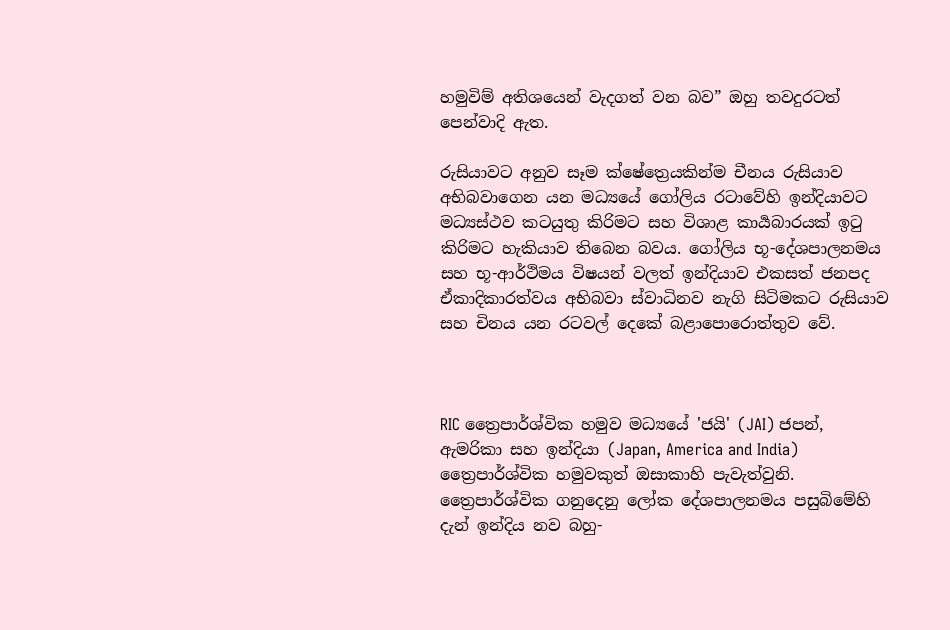හමුවිම් අතිශයෙන් වැදගත් වන බව” ඔහු තවදුරටත් පෙන්වාදි ඇත.

රුසියාවට අනුව සෑම ක්ෂේත්‍රෙයකින්ම චීනය රුසියාව අභිබවාගෙන යන මධ්‍යයේ ගෝලිය රටාවේහි ඉන්දියාවට මධ්‍යස්ථව කටයුතු කිරිමට සහ විශාළ කාර්‍යබාරයක් ඉටු කිරිමට හැකියාව තිබෙන බවය. ගෝලිය භූ-දේශපාලනමය සහ භූ-ආර්ථිමය විෂයන් වලත් ඉන්දියාව එකසත් ජනපද ඒකාදිකාරත්වය අභිබවා ස්වාධිනව නැගි සිටිමකට රුසියාව සහ චිනය යන රටවල් දෙකේ බළාපොරොත්තුව වේ.



RIC ත්‍රෛපාර්ශ්වික හමුව මධ්‍යයේ 'ජයි' (JAI) ජපන්, ඇමරිකා සහ ඉන්දියා (Japan, America and India) ත්‍රෛපාර්ශ්වික හමුවකුත් ඔසාකාහි පැවැත්වුනි. ත්‍රෛපාර්ශ්වික ගනුදෙනු ලෝක දේශපාලනමය පසුබිමේහි දැන් ඉන්දිය නව බහු-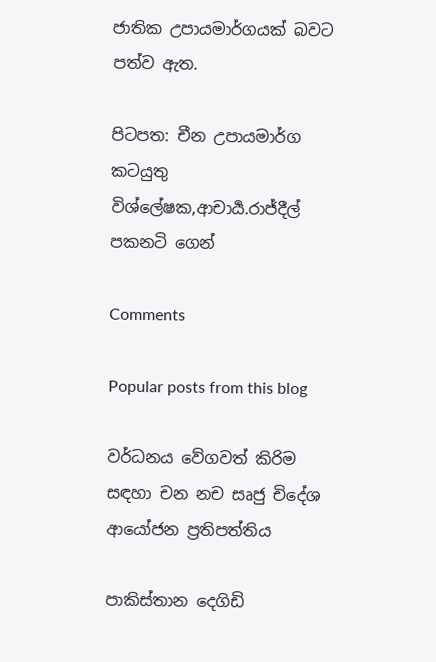ජාතික උපායමාර්ගයක් බවට පත්ව ඇත.

පිටපත: චීන උපායමාර්ග කටයුතු විශ්ලේෂක,ආචාර්‍ය.රාජ්දීල් පකනටි ගෙන්

Comments

Popular posts from this blog

වර්ධනය වේගවත් කිරිම සඳහා චන නච සෘජු චිදේශ ආයෝජන ප්‍රතිපත්තිය

පාකිස්තාන දෙගිඩි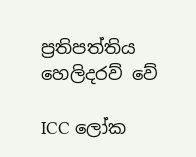ප්‍රතිපත්තිය හෙලිදරව් වේ

ICC ලෝක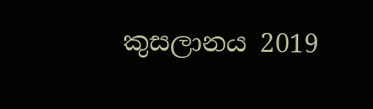කුසලානය 2019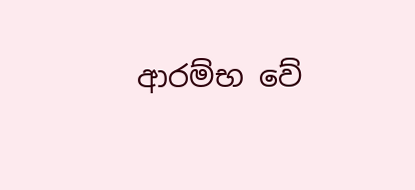ආරම්භ වේ